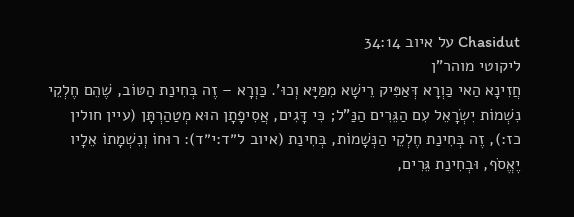Chasidut על איוב 34:14
ליקוטי מוהר"ן
חֲזִינָא הַאי כַּוְרָא דְּאַפִּיק רֵישָׁא מִמַּיָּא וְכוּ'. כַּוְרָא – זֶה בְּחִינַת הַטּוֹב, שֶׁהֵם חֶלְקֵי נִשְׁמוֹת יִשְׂרָאֵל עִם הַגֵּרִים הַנַּ"ל; כִּי דָּגִים, אֲסִיפָתָן הוּא מְטַהַרְתָּן (עיין חולין כז:), זֶה בְּחִינַת חֶלְקֵי הַנְּשָׁמוֹת, בְּחִינַת (איוב ל״ד:י״ד): רוּחוֹ וְנִשְׁמָתוֹ אֵלָיו יֶאֱסֹף, וּבְחִינַת גֵּרִים,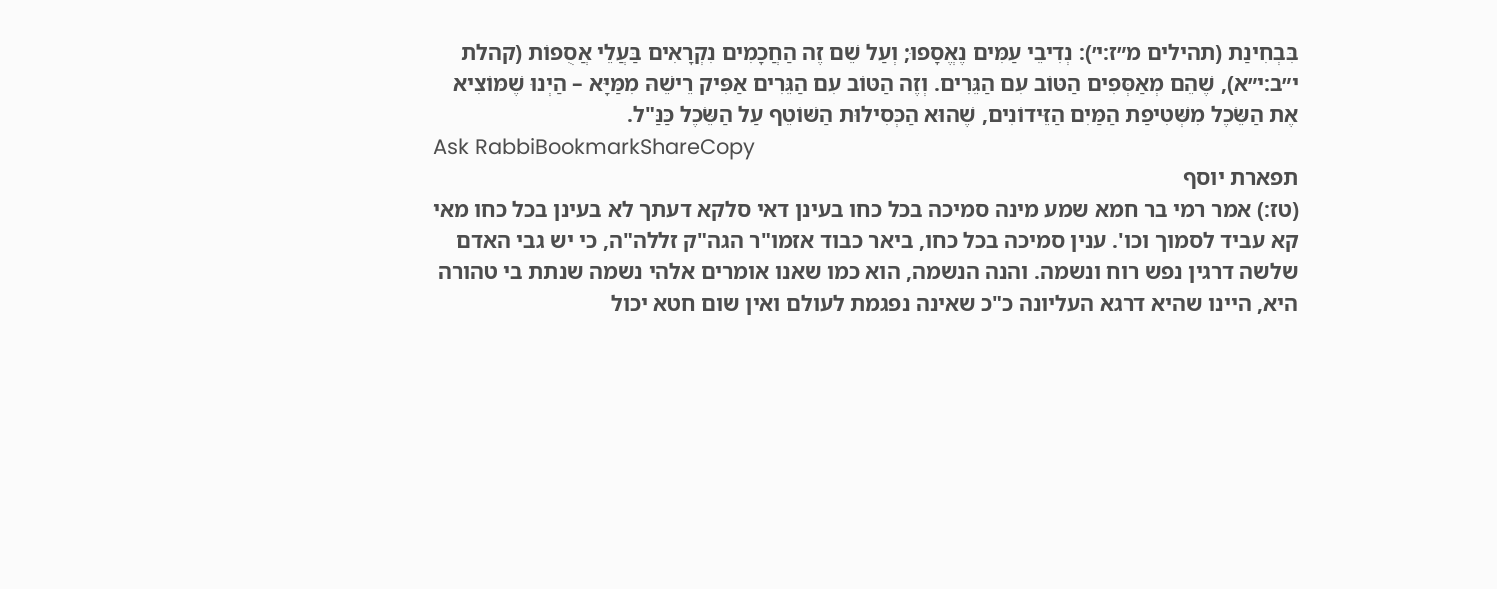בִּבְחִינַת (תהילים מ״ז:י׳): נְדִיבֵי עַמִּים נֶאֱסָפוּ; וְעַל שֵׁם זֶה הַחֲכָמִים נִקְרָאִים בַּעֲלֵי אֲסֻפוֹת (קהלת י״ב:י״א), שֶׁהֵם מְאַסְּפִים הַטּוֹב עִם הַגֵּרִים. וְזֶה הַטּוֹב עִם הַגֵּרִים אַפִּיק רֵישֵׁהּ מִמַּיָּא – הַיְנוּ שֶׁמּוֹצִיא אֶת הַשֵּׂכֶל מִשְּׁטִיפַת הַמַּיִם הַזֵּידוֹנִים, שֶׁהוּא הַכְּסִילוּת הַשּׁוֹטֵף עַל הַשֵּׂכֶל כַּנַּ"ל.
Ask RabbiBookmarkShareCopy
תפארת יוסף
(טז:) אמר רמי בר חמא שמע מינה סמיכה בכל כחו בעינן דאי סלקא דעתך לא בעינן בכל כחו מאי קא עביד לסמוך וכו'. ענין סמיכה בכל כחו, ביאר כבוד אזמו"ר הגה"ק זללה"ה, כי יש גבי האדם שלשה דרגין נפש רוח ונשמה. והנה הנשמה, הוא כמו שאנו אומרים אלהי נשמה שנתת בי טהורה היא, היינו שהיא דרגא העליונה כ"כ שאינה נפגמת לעולם ואין שום חטא יכול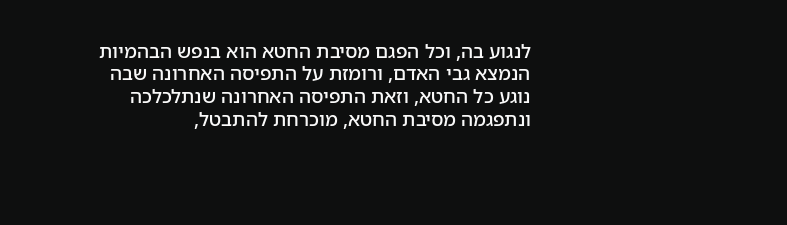לנגוע בה, וכל הפגם מסיבת החטא הוא בנפש הבהמיות הנמצא גבי האדם, ורומזת על התפיסה האחרונה שבה נוגע כל החטא, וזאת התפיסה האחרונה שנתלכלכה ונתפגמה מסיבת החטא, מוכרחת להתבטל,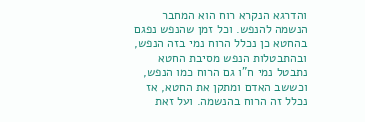והדרגא הנקרא רוח הוא המחבר הנשמה להנפש. וכל זמן שהנפש נפגם בהחטא כן נכלל הרוח נמי בזה הנפש, ובהתבטלות הנפש מסיבת החטא נתבטל נמי ח"ו גם הרוח כמו הנפש, וכששב האדם ומתקן את החטא, אז נכלל זה הרוח בהנשמה. ועל זאת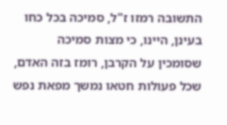התשובה רמזו ז"ל, סמיכה בכל כחו בעינן, היינו, כי מצות סמיכה שסומכין על הקרבן, רומז בזה האדם, שכל פעולות חטאו נמשך מפאת נפש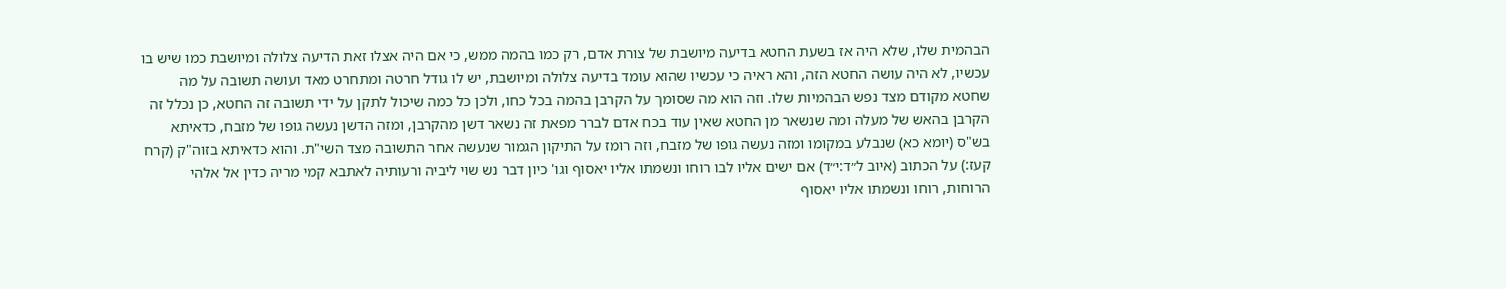הבהמית שלו, שלא היה אז בשעת החטא בדיעה מיושבת של צורת אדם, רק כמו בהמה ממש, כי אם היה אצלו זאת הדיעה צלולה ומיושבת כמו שיש בו עכשיו, לא היה עושה החטא הזה, והא ראיה כי עכשיו שהוא עומד בדיעה צלולה ומיושבת, יש לו גודל חרטה ומתחרט מאד ועושה תשובה על מה שחטא מקודם מצד נפש הבהמיות שלו. וזה הוא מה שסומך על הקרבן בהמה בכל כחו, ולכן כל כמה שיכול לתקן על ידי תשובה זה החטא, כן נכלל זה הקרבן בהאש של מעלה ומה שנשאר מן החטא שאין עוד בכח אדם לברר מפאת זה נשאר דשן מהקרבן, ומזה הדשן נעשה גופו של מזבח, כדאיתא בש"ס (יומא כא) שנבלע במקומו ומזה נעשה גופו של מזבח, וזה רומז על התיקון הגמור שנעשה אחר התשובה מצד השי"ת. והוא כדאיתא בזוה"ק (קרח קעז:) על הכתוב (איוב ל״ד:י״ד) אם ישים אליו לבו רוחו ונשמתו אליו יאסוף וגו' כיון דבר נש שוי ליביה ורעותיה לאתבא קמי מריה כדין אל אלהי הרוחות, רוחו ונשמתו אליו יאסוף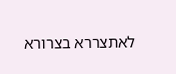לאתצררא בצרורא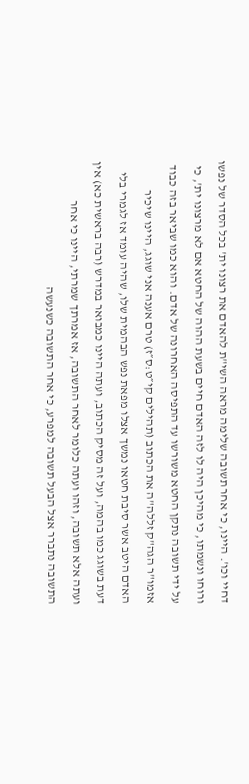דחיי וכו'. היינו, כי אחר תשובה שלימה מראה השי"ת להאדם את רצונו ית' בכל הסדר של נפשו ורוחו ונשמתו, כי מהיכן היה לו לזה האדם חיים בשעת ההוה של החטא אם לא מרצונו ית', כי על ידי תשובה נתקן החטא משורשו עד התפיסה האחרונה של אדם. והוא כמו שביאר בזה כבוד אזמו"ר הגה"ק זללה"ה את הכתוב (תהילים קי״ט:ס״ז) טרם אענה אני שוגג, היינו שיכיר האדם היטב אשר סיבת חטאו נמשך אצלו מפאת נפש הבהמית שלו, שהיה עומד אז לגמרי בלי דעת בשוגג כמו בהמה, ועל זה מסיק הכתוב, ועתה היינו כמבואר במדרש (רבה בראשית כא) אין ועתה אלא תשובה, וזהו ועתה כלומר לאחר התשובה, אז אמרתך שמרתי, היינו כי אחר התשובה נתברר אצל הבעל תשובה למפרע, כי אחר התשובה כשנעשה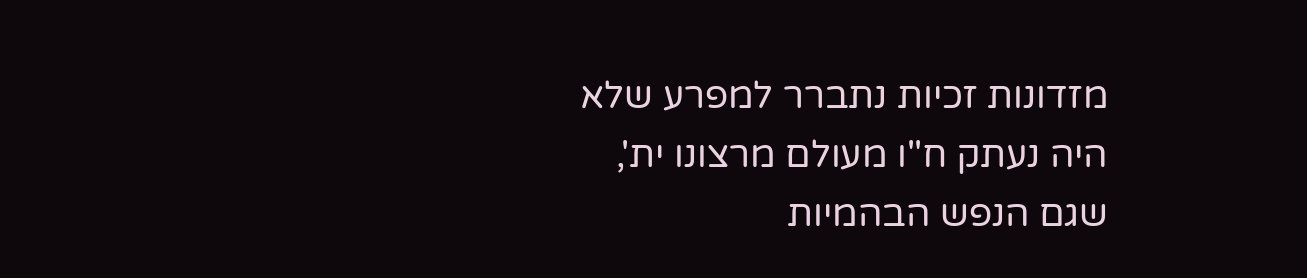מזדונות זכיות נתברר למפרע שלא היה נעתק ח"ו מעולם מרצונו ית', שגם הנפש הבהמיות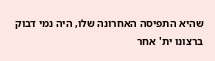שהיא התפיסה האחרונה שלו, היה נמי דבוק ברצונו ית' אחר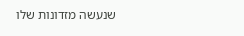שנעשה מזדונות שלו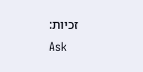זכיות:
Ask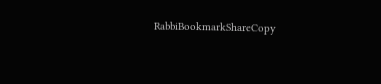RabbiBookmarkShareCopy